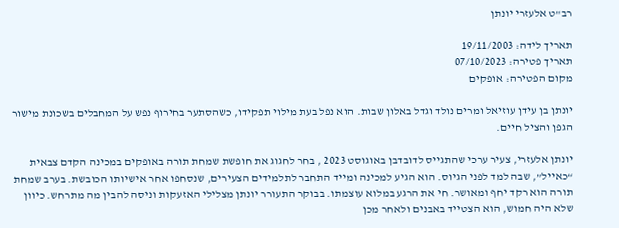רב"ט אלעזרי יונתן

תאריך לידה: 19/11/2003
תאריך פטירה: 07/10/2023
מקום הפטירה: אופקים

יונתן בן עידן עוזיאל ומרים נולד וגדל באלון שבות. הוא נפל בעת מילוי תפקידו, כשהסתער בחירוף נפש על המחבלים בשכונת מישור הגפן והציל חיים.

יונתן אלעזרי, צעיר ערכי שהתגייס לדובדבן באוגוסט 2023 , בחר לחגוג את חופשת שמחת תורה באופקים במכינה הקדם צבאית “כאייל”, שבה למד לפני הגיוס. הוא הגיע למכינה ומייד התחבר לתלמידים הצעירים, שנסחפו אחר אישיותו הכובשת. בערב שמחת תורה הוא רקד יחף ומאושר. חי את הרגע במלוא עוצמתו. בבוקר התעורר יונתן מצלילי האזעקות וניסה להבין מה מתרחש. כיוון שלא היה חמוש, הוא הצטייד באבנים ולאחר מכן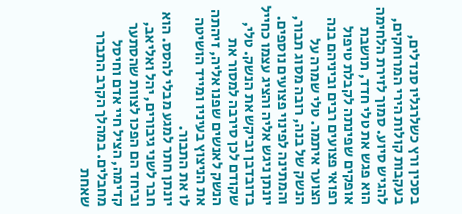בסכין ורץ כשלרגליו סנדלים, בעקבות קולות הירי המרוחקים, להגיש סיוע. סמוך לזירת הלחימה הוא פגש את טלי חדד, תושבת אופקים שפינתה לקבלת טיפול רפואי פצועים רבים וביניהם בנה הצוער איתמר. טלי שמרה על הנשק של בנה, רובה מסוג תבור, והמתינה לפינוי פצועים נוספים. יונתן ניגש אליה והציג עצמו כחייל בדובדבן וביקש את הנשק. טלי, שקודם לכן סירבה למסור את הנשק לאנשים שפנו אליה, זיהתה את הניצוץ בעיניו ומייד הושיטה לו את התבור.
יונתן חתר למגע מבלי להסס. הוא חבר לשני גיבורים, יהל ואליאב, וביחד הם הפכו לצוות שהסתער קדימה, הציל חיי אדם וחיסל מחבלים. במהלך הקרב התברר שאחת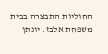החוליות התבצרה בבית משפחת אלבז. יונתן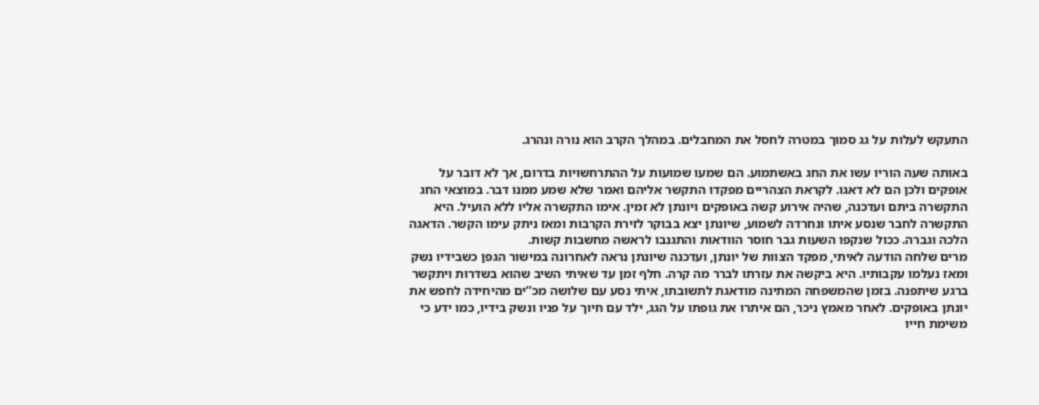התעקש לעלות על גג סמוך במטרה לחסל את המחבלים. במהלך הקרב הוא נורה ונהרג.

באותה שעה הוריו עשו את החג באשתמוע. הם שמעו שמועות על ההתרחשויות בדרום, אך לא דובר על אופקים ולכן הם לא דאגו. לקראת הצהריים מפקדו התקשר אליהם ואמר שלא שמע ממנו דבר. במוצאי החג התקשרה ביתם ועדכנה, שהיה אירוע קשה באופקים ויונתן לא זמין. אימו התקשרה אליו ללא הועיל. היא התקשרה לחבר שנסע איתו ונחרדה לשמוע, שיונתן יצא בבוקר לזירת הקרבות ומאז ניתק עימו הקשר. הדאגה הלכה וגברה. ככול שנקפו השעות גבר חוסר הוודאות והתגנבו לראשה מחשבות קשות.
מרים שלחה הודעה לאיתי, מפקד הצוות של יונתן, ועדכנה שיונתן נראה לאחרונה במישור הגפן כשבידיו נשק ומאז נעלמו עקבותיו. היא ביקשה את עזרתו לברר מה קרה. חלף זמן עד שאיתי השיב שהוא בשדרות ויתקשר ברגע שיתפנה. בזמן שהמשפחה המתינה מודאגת לתשובתו, איתי נסע עם שלושה מכ’’ים מהיחידה לחפש את יונתן באופקים. לאחר מאמץ ניכר, הם איתרו את גופתו על הגג, ילד עם חיוך על פניו ונשק בידיו, כמו ידע כי משימת חייו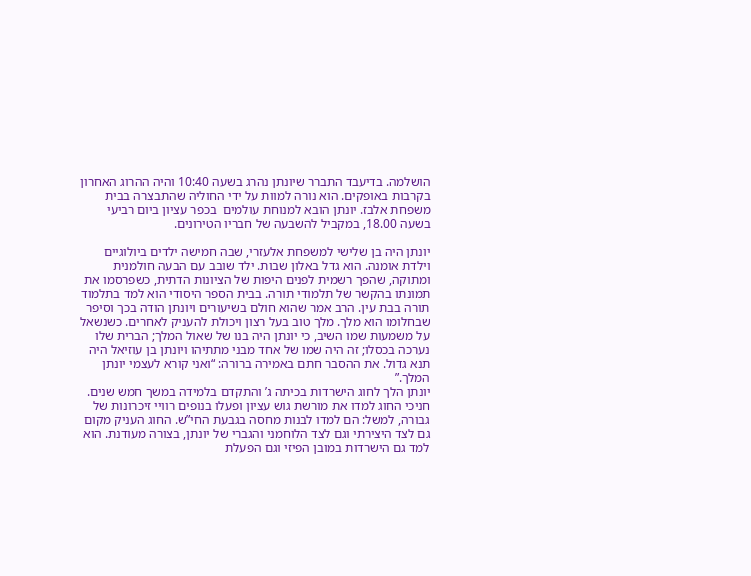הושלמה. בדיעבד התברר שיונתן נהרג בשעה 10:40 והיה ההרוג האחרון בקרבות באופקים. הוא נורה למוות על ידי החוליה שהתבצרה בבית משפחת אלבז. יונתן הובא למנוחת עולמים  בכפר עציון ביום רביעי בשעה 18.00, במקביל להשבעה של חבריו הטירונים.

יונתן היה בן שלישי למשפחת אלעזרי, שבה חמישה ילדים ביולוגיים וילדת אומנה. הוא גדל באלון שבות. ילד שובב עם הבעה חולמנית ומתוקה, שהפך רשמית לפנים היפות של הציונות הדתית, כשפרסמו את תמונתו בהקשר של תלמודי תורה. בבית הספר היסודי הוא למד בתלמוד תורה בבת עין. הרב אמר שהוא חולם בשיעורים ויונתן הודה בכך וסיפר שבחלומו הוא מלך. מלך טוב בעל רצון ויכולת להעניק לאחרים. כשנשאל על משמעות שמו השיב, כי יונתן היה בנו של שאול המלך; הברית שלו נערכה בכסלו; זה היה שמו של אחד מבני מתתיהו ויונתן בן עוזיאל היה תנא גדול. את ההסבר חתם באמירה ברורה: “ואני קורא לעצמי יונתן המלך.”
יונתן הלך לחוג הישרדות בכיתה ג’ והתקדם בלמידה במשך חמש שנים. חניכי החוג למדו את מורשת גוש עציון ופעלו בנופים רוויי זיכרונות של גבורה, למשל: הם למדו לבנות מחסה בגבעת החי”ש. החוג העניק מקום גם לצד היצירתי וגם לצד הלוחמני והגברי של יונתן, בצורה מעודנת. הוא למד גם הישרדות במובן הפיזי וגם הפעלת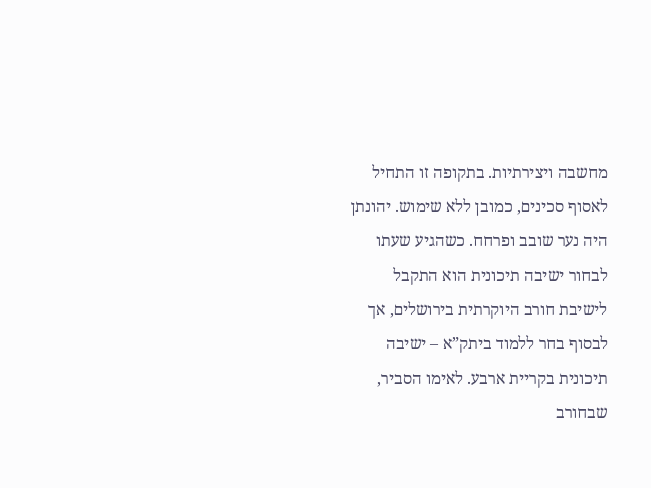מחשבה ויצירתיות. בתקופה זו התחיל לאסוף סכינים, כמובן ללא שימוש. יהונתן היה נער שובב ופרחח. כשהגיע שעתו לבחור ישיבה תיכונית הוא התקבל לישיבת חורב היוקרתית בירושלים, אך לבסוף בחר ללמוד ביתק”א – ישיבה תיכונית בקריית ארבע. לאימו הסביר, שבחורב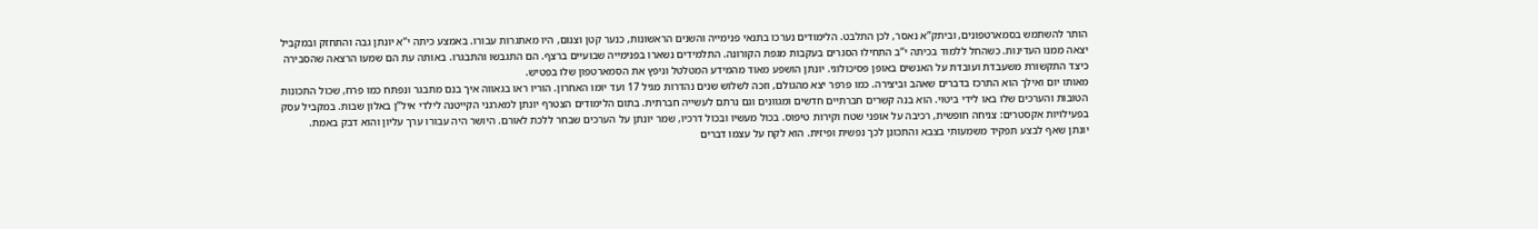הותר להשתמש בסמארטפונים, וביתק’’א נאסר, לכן התלבט. הלימודים נערכו בתנאי פנימייה והשנים הראשונות, כנער קטן וצנום, היו מאתגרות עבורו. באמצע כיתה י’’א יונתן גבה והתחזק ובמקביל יצאה ממנו העדינות. כשהחל ללמוד בכיתה י’’ב התחילו הסגרים בעקבות מגפת הקורונה. התלמידים נשארו בפנימייה שבועיים ברצף. הם התגבשו והתבגרו. באותה עת הם שמעו הרצאה שהסבירה כיצד התקשורת משעבדת ועובדת על האנשים באופן פסיכולוגי. יונתן הושפע מאוד מהמידע המטלטל וניפץ את הסמארטפון שלו בפטיש.
מאותו יום ואילך הוא התרכז בדברים שאהב וביצירה. כמו פרפר יצא מהגולם, וזכה לשלוש שנים נהדרות מגיל 17 ועד יומו האחרון. הוריו ראו בגאווה איך בנם מתבגר ונפתח כמו פרח, שכול התכונות הטובות והערכים שלו באו לידי ביטוי. הוא בנה קשרים חברתיים חדשים ומגוונים וגם נרתם לעשייה חברתית. בתום הלימודים הצטרף יונתן למארגני הקייטנה לילדי איל”ן באלון שבות. במקביל עסק בפעילויות אקסטרים: צניחה חופשית, רכיבה על אופני שטח וקירות טיפוס. בכול מעשיו ובכול דרכיו, שמר יונתן על הערכים שבחר ללכת לאורם. היושר היה עבורו ערך עליון והוא דבק באמת.
יונתן שאף לבצע תפקיד משמעותי בצבא והתכונן לכך נפשית ופיזית. הוא לקח על עצמו דברים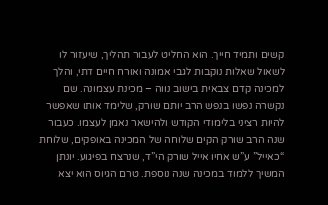קשים ותמיד חייך. הוא החליט לעבור תהליך, שיעזור לו לשאול שאלות נוקבות לגבי אמונה ואורח חיים דתי, והלך למכינה קדם צבאית בישוב נווה – מכינת עצמונה. שם נקשרה נפשו בנפש הרב יותם שורק, שלימד אותו שאפשר להיות רציני בלימודי הקודש ולהישאר נאמן לעצמו. כעבור שנה הרב שורק הקים שלוחה של המכינה באופקים, שלוחת “כאייל” ע”ש אחיו אייל שורק הי”ד, שנרצח בפיגוע. יונתן המשיך ללמוד במכינה שנה נוספת. טרם הגיוס הוא יצא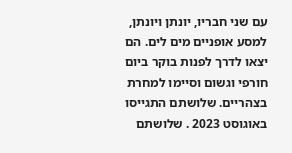עם שני חבריו, יונתן ויונתן, למסע אופניים מים לים. הם יצאו לדרך לפנות בוקר ביום חורפי וגשום וסיימו למחרת בצהריים. שלושתם התגייסו באוגוסט 2023 . שלושתם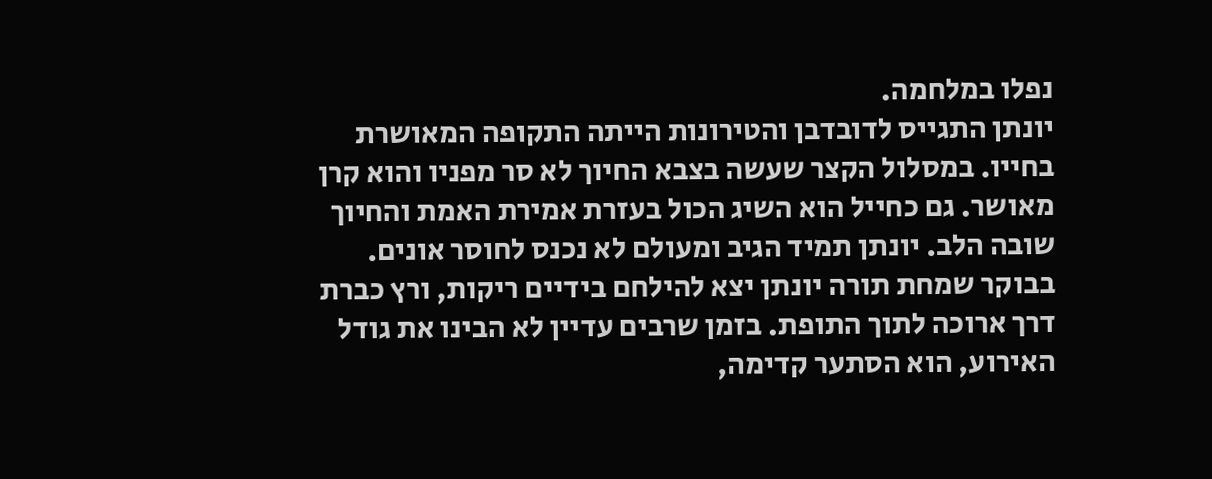נפלו במלחמה.
יונתן התגייס לדובדבן והטירונות הייתה התקופה המאושרת בחייו. במסלול הקצר שעשה בצבא החיוך לא סר מפניו והוא קרן מאושר. גם כחייל הוא השיג הכול בעזרת אמירת האמת והחיוך שובה הלב. יונתן תמיד הגיב ומעולם לא נכנס לחוסר אונים. בבוקר שמחת תורה יונתן יצא להילחם בידיים ריקות, ורץ כברת דרך ארוכה לתוך התופת. בזמן שרבים עדיין לא הבינו את גודל האירוע, הוא הסתער קדימה,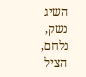השיג נשק, נלחם, הציל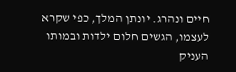חיים ונהרג. יונתן המלך, כפי שקרא לעצמו, הגשים חלום ילדות ובמותו העניק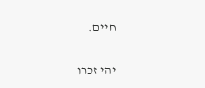חיים.

יהי זכרו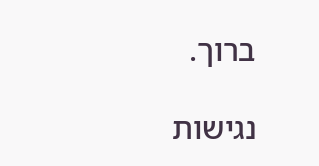ברוך.

נגישות